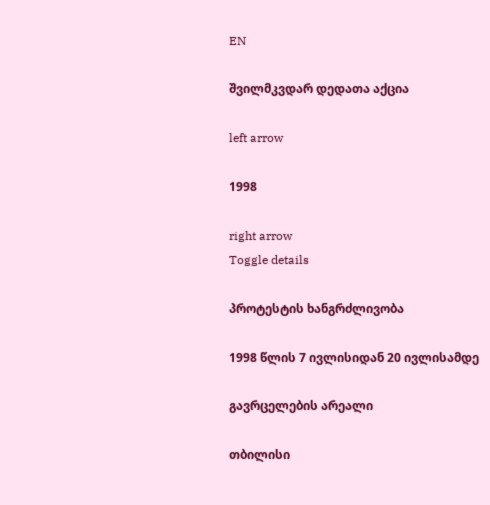EN

შვილმკვდარ დედათა აქცია

left arrow

1998

right arrow
Toggle details

პროტესტის ხანგრძლივობა

1998 წლის 7 ივლისიდან 20 ივლისამდე

გავრცელების არეალი

თბილისი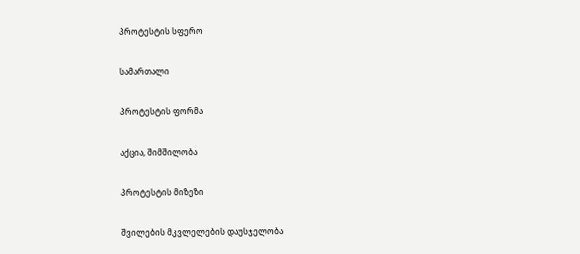პროტესტის სფერო

სამართალი

პროტესტის ფორმა

აქცია, შიმშილობა

პროტესტის მიზეზი

შვილების მკვლელების დაუსჯელობა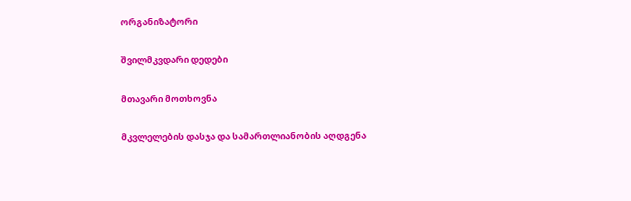ორგანიზატორი

შვილმკვდარი დედები

მთავარი მოთხოვნა

მკვლელების დასჯა და სამართლიანობის აღდგენა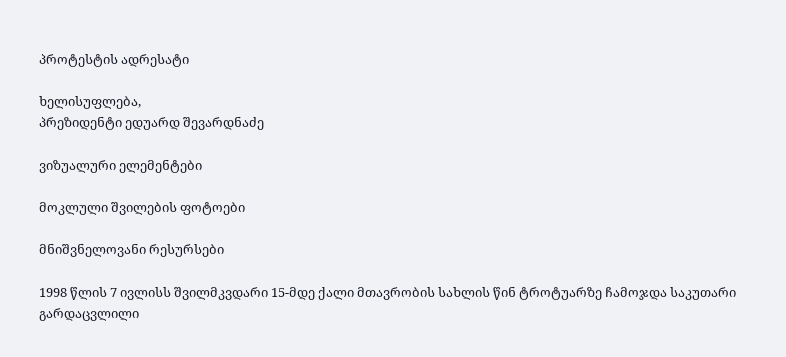პროტესტის ადრესატი

ხელისუფლება,
პრეზიდენტი ედუარდ შევარდნაძე

ვიზუალური ელემენტები

მოკლული შვილების ფოტოები

მნიშვნელოვანი რესურსები

1998 წლის 7 ივლისს შვილმკვდარი 15-მდე ქალი მთავრობის სახლის წინ ტროტუარზე ჩამოჯდა საკუთარი გარდაცვლილი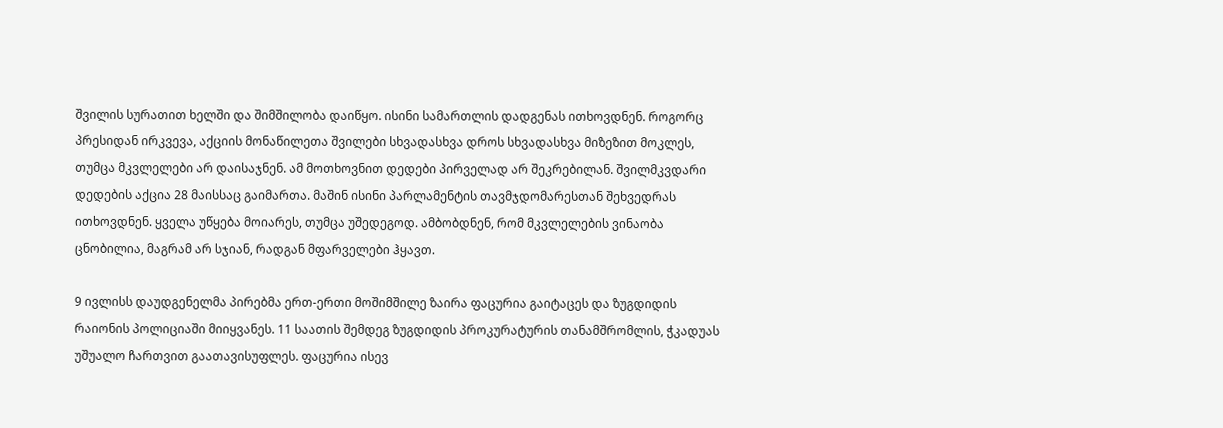შვილის სურათით ხელში და შიმშილობა დაიწყო. ისინი სამართლის დადგენას ითხოვდნენ. როგორც პრესიდან ირკვევა, აქციის მონაწილეთა შვილები სხვადასხვა დროს სხვადასხვა მიზეზით მოკლეს, თუმცა მკვლელები არ დაისაჯნენ. ამ მოთხოვნით დედები პირველად არ შეკრებილან. შვილმკვდარი დედების აქცია 28 მაისსაც გაიმართა. მაშინ ისინი პარლამენტის თავმჯდომარესთან შეხვედრას ითხოვდნენ. ყველა უწყება მოიარეს, თუმცა უშედეგოდ. ამბობდნენ, რომ მკვლელების ვინაობა ცნობილია, მაგრამ არ სჯიან, რადგან მფარველები ჰყავთ.

9 ივლისს დაუდგენელმა პირებმა ერთ-ერთი მოშიმშილე ზაირა ფაცურია გაიტაცეს და ზუგდიდის რაიონის პოლიციაში მიიყვანეს. 11 საათის შემდეგ ზუგდიდის პროკურატურის თანამშრომლის, ჭკადუას უშუალო ჩართვით გაათავისუფლეს. ფაცურია ისევ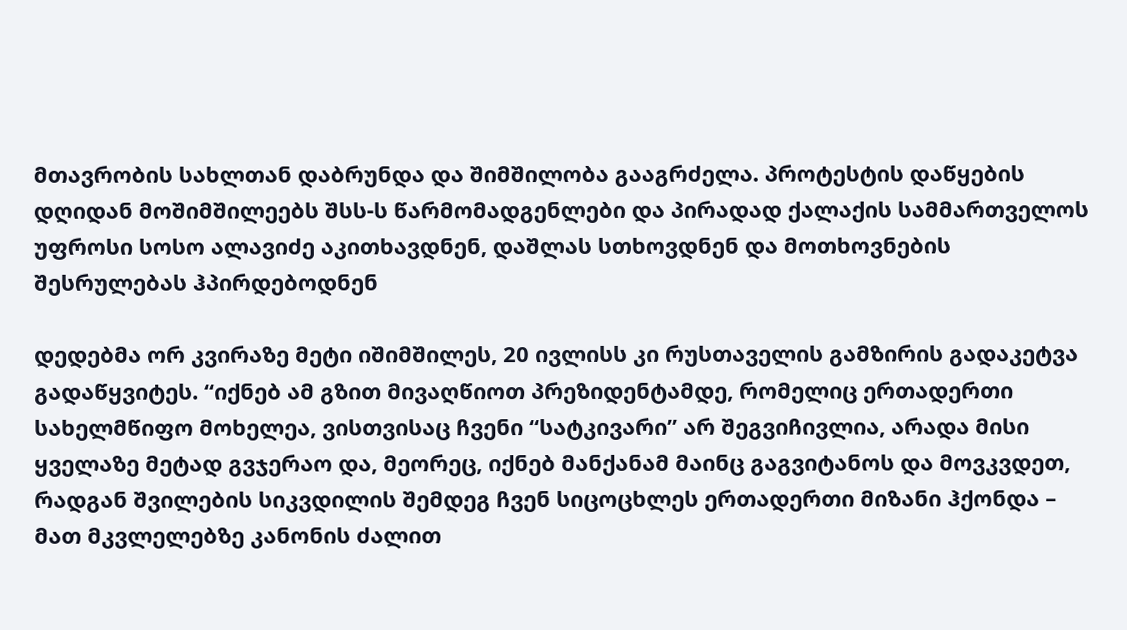მთავრობის სახლთან დაბრუნდა და შიმშილობა გააგრძელა. პროტესტის დაწყების დღიდან მოშიმშილეებს შსს-ს წარმომადგენლები და პირადად ქალაქის სამმართველოს უფროსი სოსო ალავიძე აკითხავდნენ, დაშლას სთხოვდნენ და მოთხოვნების შესრულებას ჰპირდებოდნენ

დედებმა ორ კვირაზე მეტი იშიმშილეს, 20 ივლისს კი რუსთაველის გამზირის გადაკეტვა გადაწყვიტეს. “იქნებ ამ გზით მივაღწიოთ პრეზიდენტამდე, რომელიც ერთადერთი სახელმწიფო მოხელეა, ვისთვისაც ჩვენი “სატკივარი” არ შეგვიჩივლია, არადა მისი ყველაზე მეტად გვჯერაო და, მეორეც, იქნებ მანქანამ მაინც გაგვიტანოს და მოვკვდეთ, რადგან შვილების სიკვდილის შემდეგ ჩვენ სიცოცხლეს ერთადერთი მიზანი ჰქონდა – მათ მკვლელებზე კანონის ძალით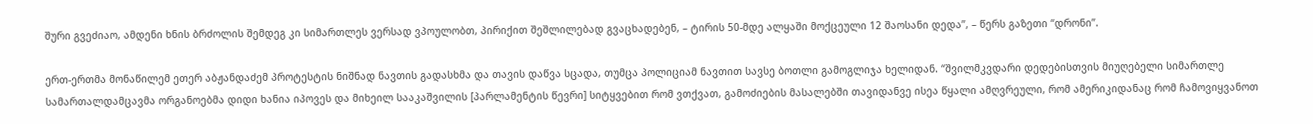შური გვეძიაო, ამდენი ხნის ბრძოლის შემდეგ კი სიმართლეს ვერსად ვპოულობთ, პირიქით შეშლილებად გვაცხადებენ, – ტირის 50-მდე ალყაში მოქცეული 12 შაოსანი დედა”, – წერს გაზეთი “დრონი”.

ერთ-ერთმა მონაწილემ ეთერ აბჟანდაძემ პროტესტის ნიშნად ნავთის გადასხმა და თავის დაწვა სცადა, თუმცა პოლიციამ ნავთით სავსე ბოთლი გამოგლიჯა ხელიდან. “შვილმკვდარი დედებისთვის მიუღებელი სიმართლე სამართალდამცავმა ორგანოებმა დიდი ხანია იპოვეს და მიხეილ სააკაშვილის [პარლამენტის წევრი] სიტყვებით რომ ვთქვათ, გამოძიების მასალებში თავიდანვე ისეა წყალი ამღვრეული, რომ ამერიკიდანაც რომ ჩამოვიყვანოთ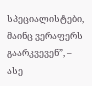სპეციალისტები, მაინც ვერაფერს გაარკვევენ”, – ასე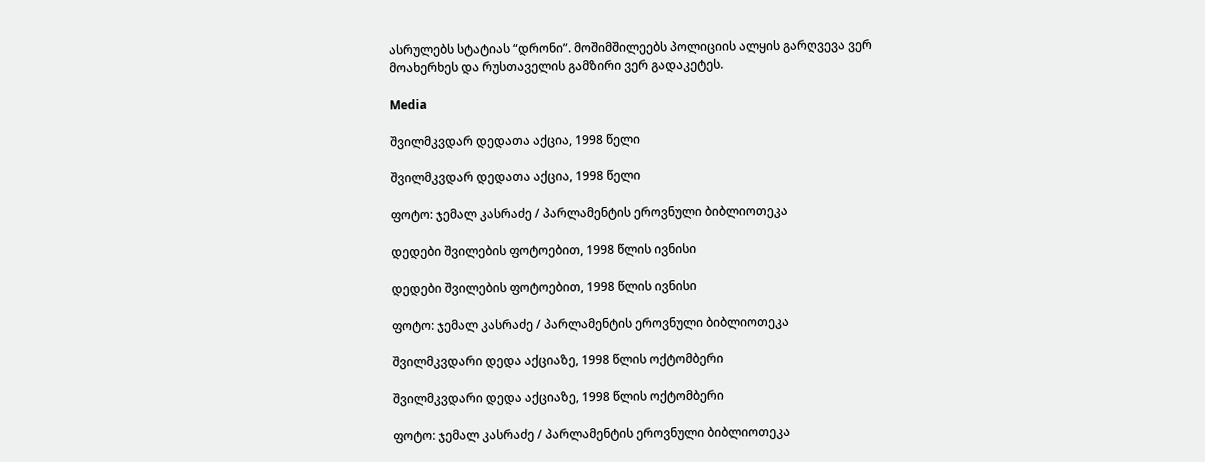ასრულებს სტატიას “დრონი”. მოშიმშილეებს პოლიციის ალყის გარღვევა ვერ მოახერხეს და რუსთაველის გამზირი ვერ გადაკეტეს.

Media

შვილმკვდარ დედათა აქცია, 1998 წელი

შვილმკვდარ დედათა აქცია, 1998 წელი

ფოტო: ჯემალ კასრაძე / პარლამენტის ეროვნული ბიბლიოთეკა

დედები შვილების ფოტოებით, 1998 წლის ივნისი

დედები შვილების ფოტოებით, 1998 წლის ივნისი

ფოტო: ჯემალ კასრაძე / პარლამენტის ეროვნული ბიბლიოთეკა

შვილმკვდარი დედა აქციაზე, 1998 წლის ოქტომბერი

შვილმკვდარი დედა აქციაზე, 1998 წლის ოქტომბერი

ფოტო: ჯემალ კასრაძე / პარლამენტის ეროვნული ბიბლიოთეკა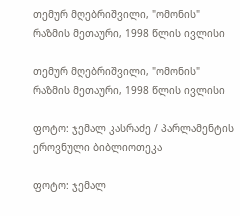თემურ მღებრიშვილი, "ომონის" რაზმის მეთაური, 1998 წლის ივლისი

თემურ მღებრიშვილი, "ომონის" რაზმის მეთაური, 1998 წლის ივლისი

ფოტო: ჯემალ კასრაძე / პარლამენტის ეროვნული ბიბლიოთეკა

ფოტო: ჯემალ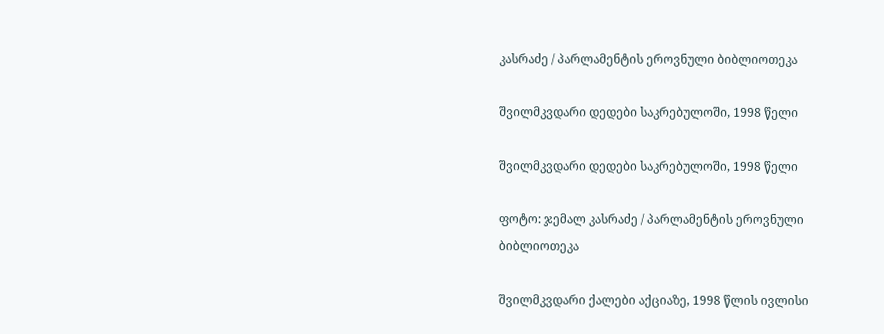კასრაძე / პარლამენტის ეროვნული ბიბლიოთეკა

შვილმკვდარი დედები საკრებულოში, 1998 წელი

შვილმკვდარი დედები საკრებულოში, 1998 წელი

ფოტო: ჯემალ კასრაძე / პარლამენტის ეროვნული ბიბლიოთეკა

შვილმკვდარი ქალები აქციაზე, 1998 წლის ივლისი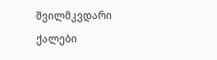შვილმკვდარი ქალები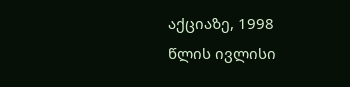აქციაზე, 1998 წლის ივლისი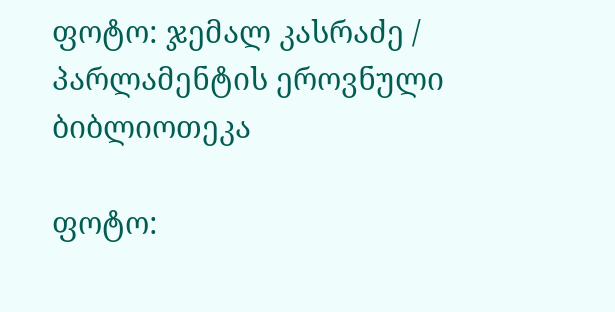ფოტო: ჯემალ კასრაძე / პარლამენტის ეროვნული ბიბლიოთეკა

ფოტო: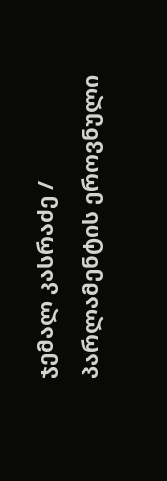ჯემალ კასრაძე / პარლამენტის ეროვნული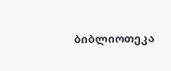ბიბლიოთეკა